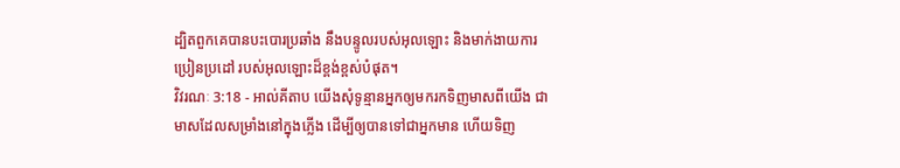ដ្បិតពួកគេបានបះបោរប្រឆាំង នឹងបន្ទូលរបស់អុលឡោះ និងមាក់ងាយការប្រៀនប្រដៅ របស់អុលឡោះដ៏ខ្ពង់ខ្ពស់បំផុត។
វិវរណៈ 3:18 - អាល់គីតាប យើងសុំទូន្មានអ្នកឲ្យមករកទិញមាសពីយើង ជាមាសដែលសម្រាំងនៅក្នុងភ្លើង ដើម្បីឲ្យបានទៅជាអ្នកមាន ហើយទិញ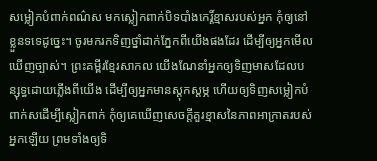សម្លៀកបំពាក់ពណ៌ស មកស្លៀកពាក់បិទបាំងកេរ្ដិ៍ខ្មាសរបស់អ្នក កុំឲ្យនៅខ្លួនទទេដូច្នេះ។ ចូរមករកទិញថ្នាំដាក់ភ្នែកពីយើងផងដែរ ដើម្បីឲ្យអ្នកមើលឃើញច្បាស់។ ព្រះគម្ពីរខ្មែរសាកល យើងណែនាំអ្នកឲ្យទិញមាសដែលបន្សុទ្ធដោយភ្លើងពីយើង ដើម្បីឲ្យអ្នកមានស្ដុកស្ដម្ភ ហើយឲ្យទិញសម្លៀកបំពាក់សដើម្បីស្លៀកពាក់ កុំឲ្យគេឃើញសេចក្ដីគួរខ្មាសនៃភាពអាក្រាតរបស់អ្នកឡើយ ព្រមទាំងឲ្យទិ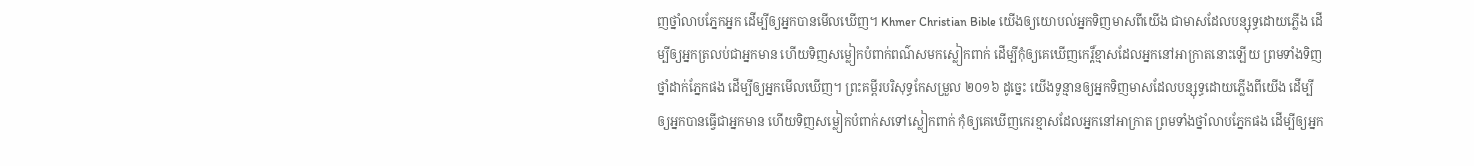ញថ្នាំលាបភ្នែកអ្នក ដើម្បីឲ្យអ្នកបានមើលឃើញ។ Khmer Christian Bible យើងឲ្យយោបល់អ្នកទិញមាសពីយើង ជាមាសដែលបន្សុទ្ធដោយភ្លើង ដើម្បីឲ្យអ្នកត្រលប់ជាអ្នកមាន ហើយទិញសម្លៀកបំពាក់ពណ៌សមកស្លៀកពាក់ ដើម្បីកុំឲ្យគេឃើញកេរ្ដិ៍ខ្មាសដែលអ្នកនៅអាក្រាតនោះឡើយ ព្រមទាំងទិញថ្នាំដាក់ភ្នែកផង ដើម្បីឲ្យអ្នកមើលឃើញ។ ព្រះគម្ពីរបរិសុទ្ធកែសម្រួល ២០១៦ ដូច្នេះ យើងទូន្មានឲ្យអ្នកទិញមាសដែលបន្សុទ្ធដោយភ្លើងពីយើង ដើម្បីឲ្យអ្នកបានធ្វើជាអ្នកមាន ហើយទិញសម្លៀកបំពាក់សទៅស្លៀកពាក់ កុំឲ្យគេឃើញកេរខ្មាសដែលអ្នកនៅអាក្រាត ព្រមទាំងថ្នាំលាបភ្នែកផង ដើម្បីឲ្យអ្នក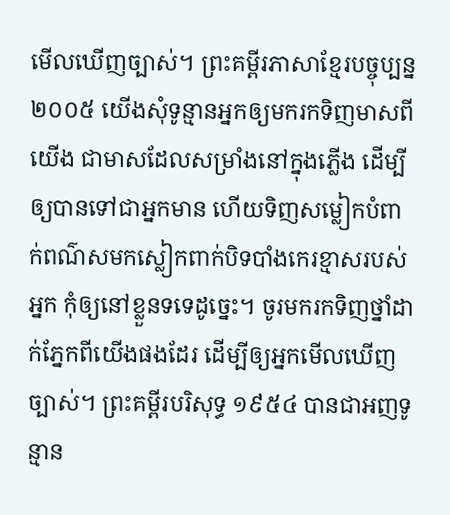មើលឃើញច្បាស់។ ព្រះគម្ពីរភាសាខ្មែរបច្ចុប្បន្ន ២០០៥ យើងសុំទូន្មានអ្នកឲ្យមករកទិញមាសពីយើង ជាមាសដែលសម្រាំងនៅក្នុងភ្លើង ដើម្បីឲ្យបានទៅជាអ្នកមាន ហើយទិញសម្លៀកបំពាក់ពណ៌សមកស្លៀកពាក់បិទបាំងកេរខ្មាសរបស់អ្នក កុំឲ្យនៅខ្លួនទទេដូច្នេះ។ ចូរមករកទិញថ្នាំដាក់ភ្នែកពីយើងផងដែរ ដើម្បីឲ្យអ្នកមើលឃើញច្បាស់។ ព្រះគម្ពីរបរិសុទ្ធ ១៩៥៤ បានជាអញទូន្មាន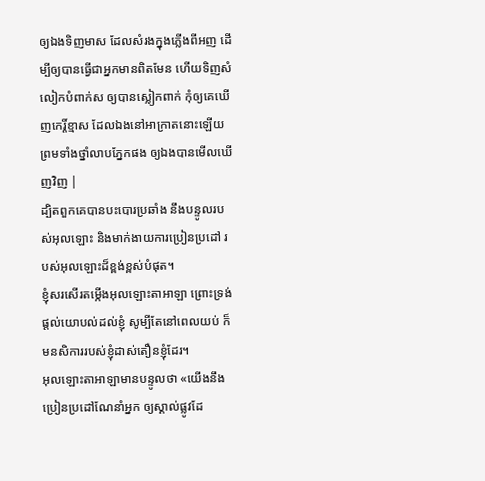ឲ្យឯងទិញមាស ដែលសំរងក្នុងភ្លើងពីអញ ដើម្បីឲ្យបានធ្វើជាអ្នកមានពិតមែន ហើយទិញសំលៀកបំពាក់ស ឲ្យបានស្លៀកពាក់ កុំឲ្យគេឃើញកេរ្តិ៍ខ្មាស ដែលឯងនៅអាក្រាតនោះឡើយ ព្រមទាំងថ្នាំលាបភ្នែកផង ឲ្យឯងបានមើលឃើញវិញ |
ដ្បិតពួកគេបានបះបោរប្រឆាំង នឹងបន្ទូលរបស់អុលឡោះ និងមាក់ងាយការប្រៀនប្រដៅ របស់អុលឡោះដ៏ខ្ពង់ខ្ពស់បំផុត។
ខ្ញុំសរសើរតម្កើងអុលឡោះតាអាឡា ព្រោះទ្រង់ផ្តល់យោបល់ដល់ខ្ញុំ សូម្បីតែនៅពេលយប់ ក៏មនសិការរបស់ខ្ញុំដាស់តឿនខ្ញុំដែរ។
អុលឡោះតាអាឡាមានបន្ទូលថា «យើងនឹងប្រៀនប្រដៅណែនាំអ្នក ឲ្យស្គាល់ផ្លូវដែ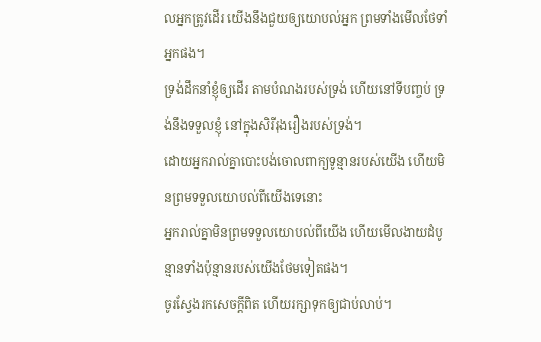លអ្នកត្រូវដើរ យើងនឹងជួយឲ្យយោបល់អ្នក ព្រមទាំងមើលថែទាំអ្នកផង។
ទ្រង់ដឹកនាំខ្ញុំឲ្យដើរ តាមបំណងរបស់ទ្រង់ ហើយនៅទីបញ្ចប់ ទ្រង់នឹងទទួលខ្ញុំ នៅក្នុងសិរីរុងរឿងរបស់ទ្រង់។
ដោយអ្នករាល់គ្នាបោះបង់ចោលពាក្យទូន្មានរបស់យើង ហើយមិនព្រមទទួលយោបល់ពីយើងទេនោះ
អ្នករាល់គ្នាមិនព្រមទទួលយោបល់ពីយើង ហើយមើលងាយដំបូន្មានទាំងប៉ុន្មានរបស់យើងថែមទៀតផង។
ចូរស្វែងរកសេចក្ដីពិត ហើយរក្សាទុកឲ្យជាប់លាប់។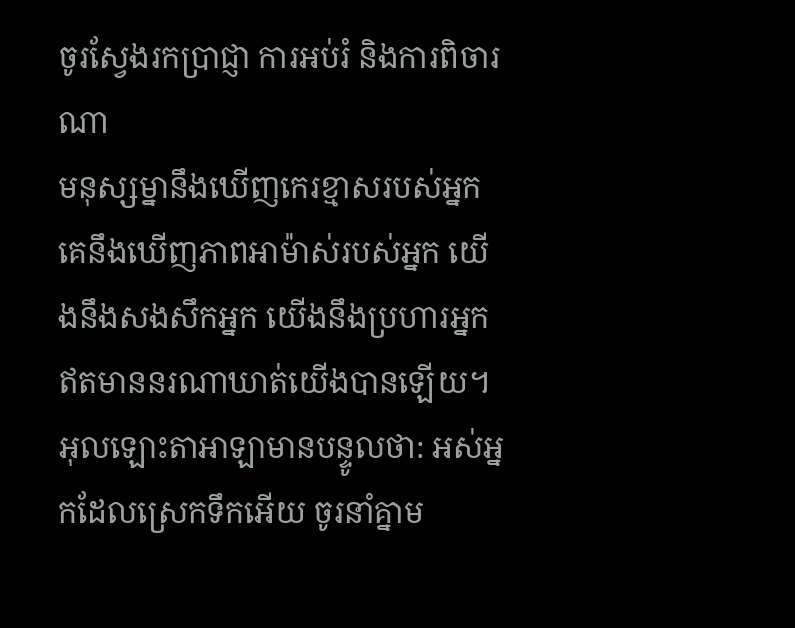ចូរស្វែងរកប្រាជ្ញា ការអប់រំ និងការពិចារណា
មនុស្សម្នានឹងឃើញកេរខ្មាសរបស់អ្នក គេនឹងឃើញភាពអាម៉ាស់របស់អ្នក យើងនឹងសងសឹកអ្នក យើងនឹងប្រហារអ្នក ឥតមាននរណាឃាត់យើងបានឡើយ។
អុលឡោះតាអាឡាមានបន្ទូលថា: អស់អ្នកដែលស្រេកទឹកអើយ ចូរនាំគ្នាម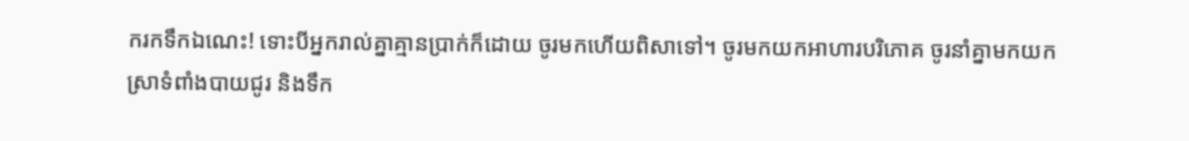ករកទឹកឯណេះ! ទោះបីអ្នករាល់គ្នាគ្មានប្រាក់ក៏ដោយ ចូរមកហើយពិសាទៅ។ ចូរមកយកអាហារបរិភោគ ចូរនាំគ្នាមកយកស្រាទំពាំងបាយជូរ និងទឹក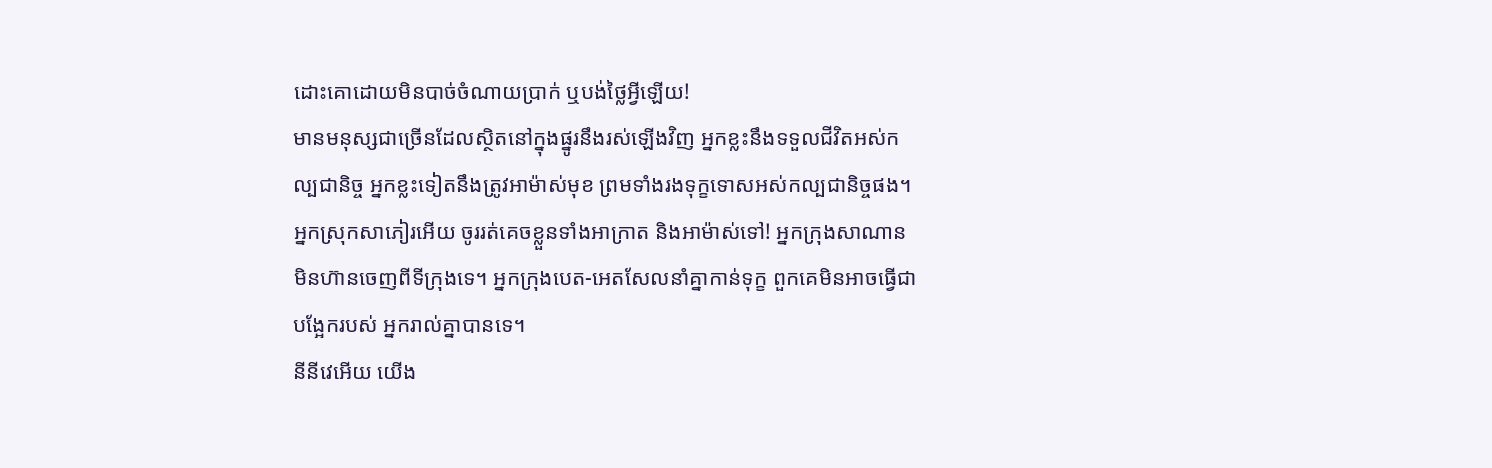ដោះគោដោយមិនបាច់ចំណាយប្រាក់ ឬបង់ថ្លៃអ្វីឡើយ!
មានមនុស្សជាច្រើនដែលស្ថិតនៅក្នុងផ្នូរនឹងរស់ឡើងវិញ អ្នកខ្លះនឹងទទួលជីវិតអស់កល្បជានិច្ច អ្នកខ្លះទៀតនឹងត្រូវអាម៉ាស់មុខ ព្រមទាំងរងទុក្ខទោសអស់កល្បជានិច្ចផង។
អ្នកស្រុកសាភៀរអើយ ចូររត់គេចខ្លួនទាំងអាក្រាត និងអាម៉ាស់ទៅ! អ្នកក្រុងសាណានមិនហ៊ានចេញពីទីក្រុងទេ។ អ្នកក្រុងបេត-អេតសែលនាំគ្នាកាន់ទុក្ខ ពួកគេមិនអាចធ្វើជាបង្អែករបស់ អ្នករាល់គ្នាបានទេ។
នីនីវេអើយ យើង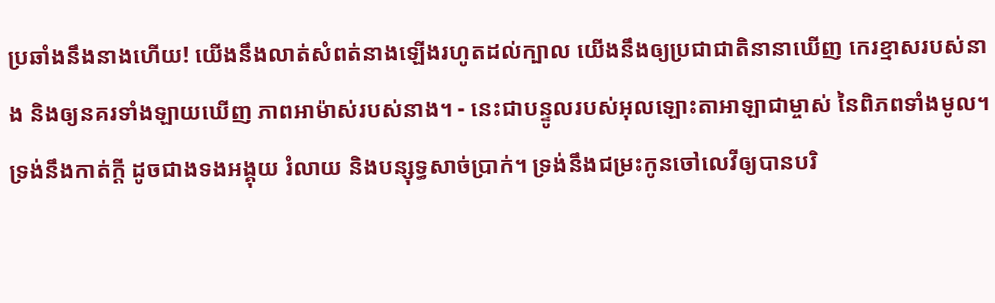ប្រឆាំងនឹងនាងហើយ! យើងនឹងលាត់សំពត់នាងឡើងរហូតដល់ក្បាល យើងនឹងឲ្យប្រជាជាតិនានាឃើញ កេរខ្មាសរបស់នាង និងឲ្យនគរទាំងឡាយឃើញ ភាពអាម៉ាស់របស់នាង។ - នេះជាបន្ទូលរបស់អុលឡោះតាអាឡាជាម្ចាស់ នៃពិភពទាំងមូល។
ទ្រង់នឹងកាត់ក្ដី ដូចជាងទងអង្គុយ រំលាយ និងបន្សុទ្ធសាច់ប្រាក់។ ទ្រង់នឹងជម្រះកូនចៅលេវីឲ្យបានបរិ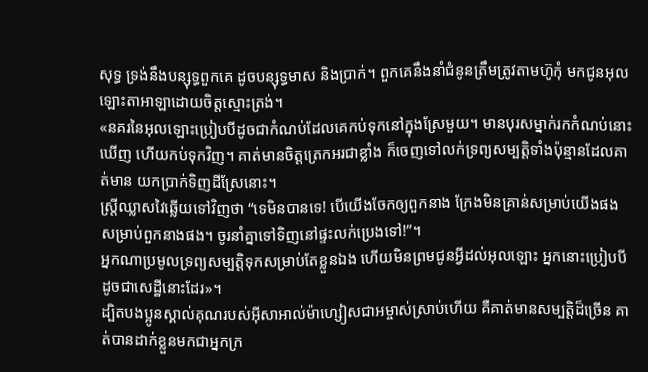សុទ្ធ ទ្រង់នឹងបន្សុទ្ធពួកគេ ដូចបន្សុទ្ធមាស និងប្រាក់។ ពួកគេនឹងនាំជំនូនត្រឹមត្រូវតាមហ៊ូកុំ មកជូនអុលឡោះតាអាឡាដោយចិត្តស្មោះត្រង់។
«នគរនៃអុលឡោះប្រៀបបីដូចជាកំណប់ដែលគេកប់ទុកនៅក្នុងស្រែមួយ។ មានបុរសម្នាក់រកកំណប់នោះឃើញ ហើយកប់ទុកវិញ។ គាត់មានចិត្ដត្រេកអរជាខ្លាំង ក៏ចេញទៅលក់ទ្រព្យសម្បត្តិទាំងប៉ុន្មានដែលគាត់មាន យកប្រាក់ទិញដីស្រែនោះ។
ស្ដ្រីឈ្លាសវៃឆ្លើយទៅវិញថា “ទេមិនបានទេ! បើយើងចែកឲ្យពួកនាង ក្រែងមិនគ្រាន់សម្រាប់យើងផង សម្រាប់ពួកនាងផង។ ចូរនាំគ្នាទៅទិញនៅផ្ទះលក់ប្រេងទៅ!”។
អ្នកណាប្រមូលទ្រព្យសម្បត្តិទុកសម្រាប់តែខ្លួនឯង ហើយមិនព្រមជូនអ្វីដល់អុលឡោះ អ្នកនោះប្រៀបបីដូចជាសេដ្ឋីនោះដែរ»។
ដ្បិតបងប្អូនស្គាល់គុណរបស់អ៊ីសាអាល់ម៉ាហ្សៀសជាអម្ចាស់ស្រាប់ហើយ គឺគាត់មានសម្បត្តិដ៏ច្រើន គាត់បានដាក់ខ្លួនមកជាអ្នកក្រ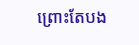ព្រោះតែបង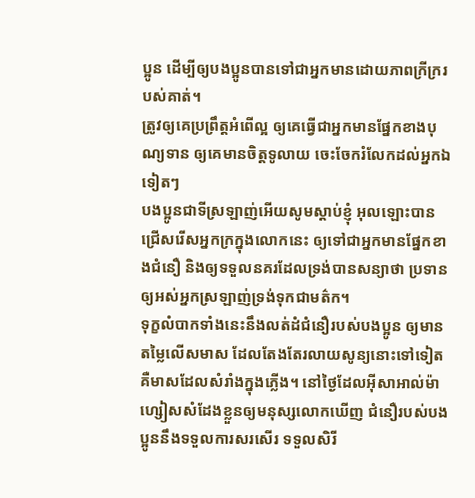ប្អូន ដើម្បីឲ្យបងប្អូនបានទៅជាអ្នកមានដោយភាពក្រីក្ររបស់គាត់។
ត្រូវឲ្យគេប្រព្រឹត្ដអំពើល្អ ឲ្យគេធ្វើជាអ្នកមានផ្នែកខាងបុណ្យទាន ឲ្យគេមានចិត្ដទូលាយ ចេះចែករំលែកដល់អ្នកឯទៀតៗ
បងប្អូនជាទីស្រឡាញ់អើយសូមស្ដាប់ខ្ញុំ អុលឡោះបានជ្រើសរើសអ្នកក្រក្នុងលោកនេះ ឲ្យទៅជាអ្នកមានផ្នែកខាងជំនឿ និងឲ្យទទួលនគរដែលទ្រង់បានសន្យាថា ប្រទានឲ្យអស់អ្នកស្រឡាញ់ទ្រង់ទុកជាមត៌ក។
ទុក្ខលំបាកទាំងនេះនឹងលត់ដំជំនឿរបស់បងប្អូន ឲ្យមានតម្លៃលើសមាស ដែលតែងតែរលាយសូន្យនោះទៅទៀត គឺមាសដែលសំរាំងក្នុងភ្លើង។ នៅថ្ងៃដែលអ៊ីសាអាល់ម៉ាហ្សៀសសំដែងខ្លួនឲ្យមនុស្សលោកឃើញ ជំនឿរបស់បងប្អូននឹងទទួលការសរសើរ ទទួលសិរី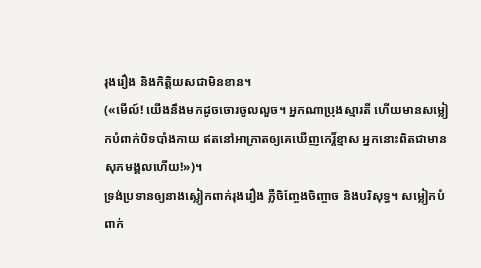រុងរឿង និងកិត្ដិយសជាមិនខាន។
(«មើល៍! យើងនឹងមកដូចចោរចូលលួច។ អ្នកណាប្រុងស្មារតី ហើយមានសម្លៀកបំពាក់បិទបាំងកាយ ឥតនៅអាក្រាតឲ្យគេឃើញកេរ្ដិ៍ខ្មាស អ្នកនោះពិតជាមានសុភមង្គលហើយ!»)។
ទ្រង់ប្រទានឲ្យនាងស្លៀកពាក់រុងរឿង ភ្លឺចិញ្ចែងចិញ្ចាច និងបរិសុទ្ធ។ សម្លៀកបំពាក់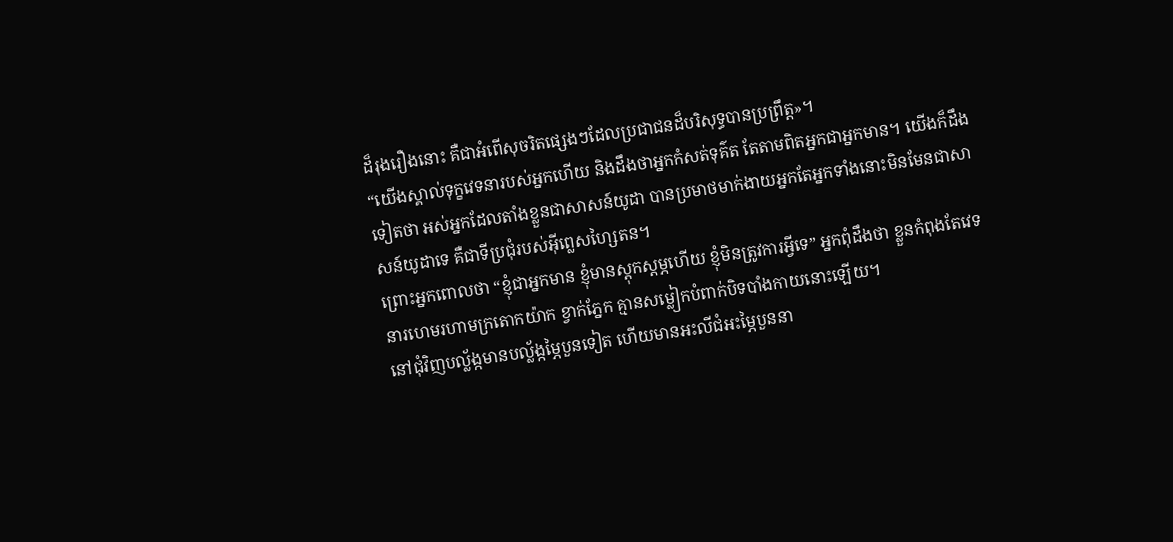ដ៏រុងរឿងនោះ គឺជាអំពើសុចរិតផ្សេងៗដែលប្រជាជនដ៏បរិសុទ្ធបានប្រព្រឹត្ដ»។
“យើងស្គាល់ទុក្ខវេទនារបស់អ្នកហើយ និងដឹងថាអ្នកកំសត់ទុគ៌ត តែតាមពិតអ្នកជាអ្នកមាន។ យើងក៏ដឹងទៀតថា អស់អ្នកដែលតាំងខ្លួនជាសាសន៍យូដា បានប្រមាថមាក់ងាយអ្នកតែអ្នកទាំងនោះមិនមែនជាសាសន៍យូដាទេ គឺជាទីប្រជុំរបស់អ៊ីព្លេសហ្សៃតន។
ព្រោះអ្នកពោលថា “ខ្ញុំជាអ្នកមាន ខ្ញុំមានស្ដុកស្ដម្ភហើយ ខ្ញុំមិនត្រូវការអ្វីទេ” អ្នកពុំដឹងថា ខ្លួនកំពុងតែវេទនារហេមរហាមក្រតោកយ៉ាក ខ្វាក់ភ្នែក គ្មានសម្លៀកបំពាក់បិទបាំងកាយនោះឡើយ។
នៅជុំវិញបល្ល័ង្កមានបល្ល័ង្កម្ភៃបួនទៀត ហើយមានអះលីជំអះម្ភៃបួននា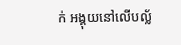ក់ អង្គុយនៅលើបល្ល័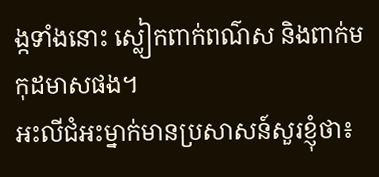ង្កទាំងនោះ ស្លៀកពាក់ពណ៌ស និងពាក់មកុដមាសផង។
អះលីជំអះម្នាក់មានប្រសាសន៍សួរខ្ញុំថា៖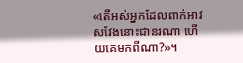«តើអស់អ្នកដែលពាក់អាវសវែងនោះជានរណា ហើយគេមកពីណា?»។